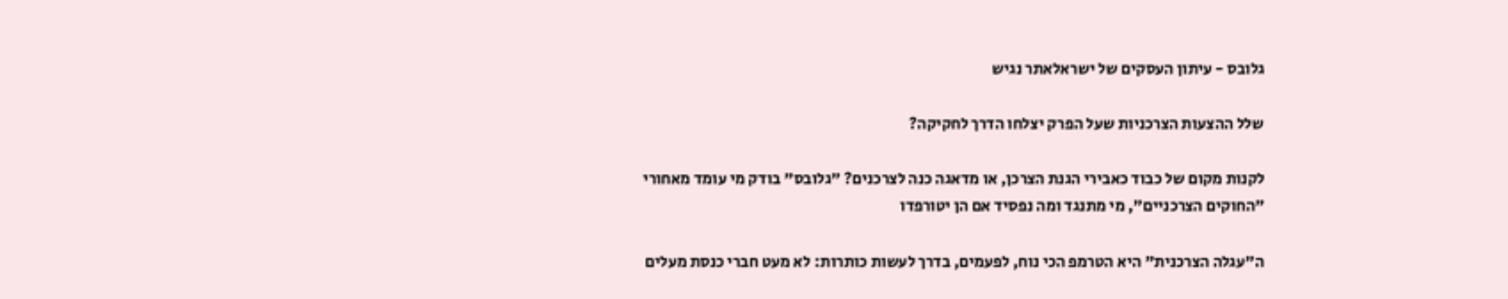גלובס - עיתון העסקים של ישראלאתר נגיש

שלל ההצעות הצרכניות שעל הפרק יצלחו הדרך לחקיקה?

לקנות מקום של כבוד כאבירי הגנת הצרכן, או מדאגה כנה לצרכנים? "גלובס" בודק מי עומד מאחורי "החוקים הצרכניים", מי מתנגד ומה נפסיד אם הן יטורפדו

ה"עגלה הצרכנית" היא הטרמפ הכי נוח, לפעמים, בדרך לעשות כותרות: לא מעט חברי כנסת מעלים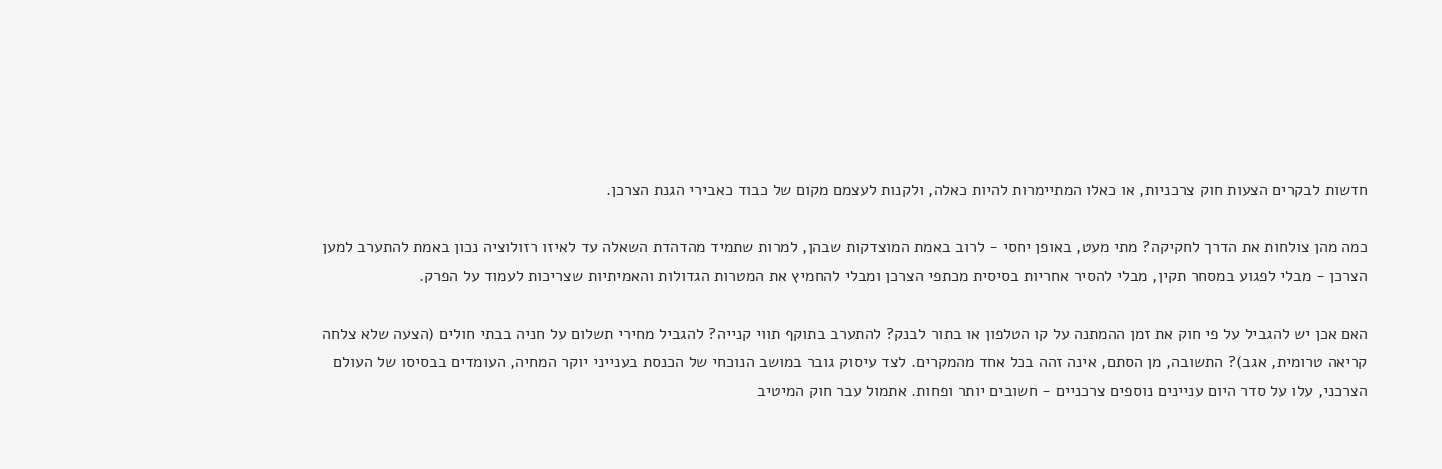חדשות לבקרים הצעות חוק צרכניות, או כאלו המתיימרות להיות כאלה, ולקנות לעצמם מקום של כבוד כאבירי הגנת הצרכן.

כמה מהן צולחות את הדרך לחקיקה? מתי מעט, באופן יחסי - לרוב באמת המוצדקות שבהן, למרות שתמיד מהדהדת השאלה עד לאיזו רזולוציה נכון באמת להתערב למען הצרכן - מבלי לפגוע במסחר תקין, מבלי להסיר אחריות בסיסית מכתפי הצרכן ומבלי להחמיץ את המטרות הגדולות והאמיתיות שצריכות לעמוד על הפרק.

האם אכן יש להגביל על פי חוק את זמן ההמתנה על קו הטלפון או בתור לבנק? להתערב בתוקף תווי קנייה? להגביל מחירי תשלום על חניה בבתי חולים (הצעה שלא צלחה קריאה טרומית, אגב)? התשובה, מן הסתם, אינה זהה בכל אחד מהמקרים. לצד עיסוק גובר במושב הנוכחי של הכנסת בענייני יוקר המחיה, העומדים בבסיסו של העולם הצרכני, עלו על סדר היום עניינים נוספים צרכניים - חשובים יותר ופחות. אתמול עבר חוק המיטיב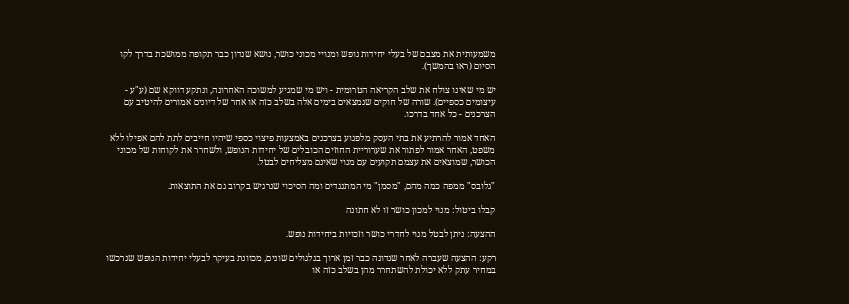משמעותית את מצבם של בעלי יחידות נופש ומנויי מכוני כושר, נושא שנדון כבר תקופה ממושכת בדרך לקו הסיום (ראו בהמשך).

יש מי שאינו צולח את שלב הקריאה הטרומית - ויש מי שמגיע למשוכה האחרונה, ונתקע דווקא שם (ע"ע - עיצומים כספיים). שורה של חוקים שנמצאים בימים אלה בשלב כזה או אחר של דיונים אמורים להיטיב עם הצרכנים - כל אחד בדרכו.

האחד אמור להרתיע את בתי העסק מלפגוע בצרכנים באמצעות פיצוי כספי שיהיו חייבים לתת להם אפילו ללא משפט, האחר אמור לפתור את שערוריית החוזים הכובלים של יחידות הנופש, ולשחרר את לקוחות של מכוני הכושר, שמוצאים את עצמם תקועים עם מנוי שאינם מצליחים לבטל.

"גלובס" ממפה כמה מהם, "מסמן" מי המתנגדים ומה הסיכוי שנרגיש בקרוב גם את התוצאות.

קבלו ביטול: מנוי למכון כושר זו לא חתונה

ההצעה: ניתן לבטל מנוי לחדרי כושר וזכויות ביחידות נופש.

רקע: ההצעה שעברה לאחר שנדונה כבר זמן ארוך בגלגולים שונים, מכוונת בעיקר לבעלי יחידות הנופש שנרכשו במחיר עתק ללא יכולת להשתחרר מהן בשלב כזה או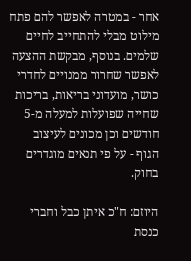אחר - במטרה לאפשר להם פתח מילוט מבלי להתחייב לחיים שלמים. בנוסף, מבקשת ההצעה לאפשר שחרור ממנויים לחדרי כושר, מועדוני בריאות, בריכות שחייה שפועלות למעלה מ-5 חודשים וכן מכונים לעיצוב הגוף - על פי תנאים מוגדרים בחוק.

היוזם: ח"כ איתן כבל וחברי כנסת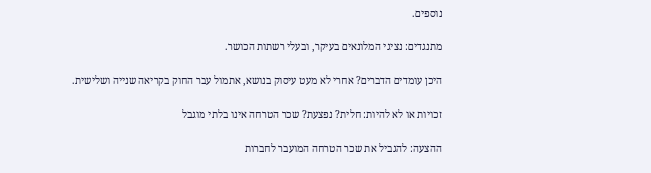נוספים.

מתנגדים: נציגי המלונאים בעיקר, ובעלי רשתות הכושר.

היכן עומדים הדברים? אחרי לא מעט עיסוק בנושא, אתמול עבר החוק בקריאה שנייה ושלישית.

זכויות או לא להיות: חלית? נפצעת? שכר הטרחה אינו בלתי מוגבל

ההצעה: להגביל את שכר הטרחה המועבר לחברות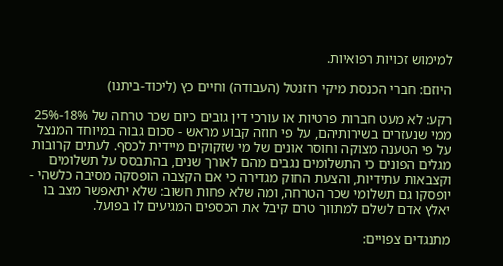למימוש זכויות רפואיות.

היוזם: חברי הכנסת מיקי רוזנטל (העבודה) וחיים כץ (ליכוד-ביתנו)

רקע: לא מעט חברות פרטיות או עורכי דין גובים כיום שכר טרחה של 18%-25% ממי שנעזרים בשירותיהם, על פי חוזה קבוע מראש - סכום גבוה במיוחד המנצל על פי הטענה מצוקה וחוסר אונים של מי שזקוקים מיידית לכסף. לעתים קרובות מגלים הפונים כי התשלומים נגבים מהם לאורך שנים, בהתבסס על תשלומים וקצבאות עתידיות, והצעת החוק מגדירה כי אם הקצבה הופסקה מסיבה כלשהי - יופסקו גם תשלומי שכר הטרחה, ומה שלא פחות חשוב: שלא יתאפשר מצב בו יאלץ אדם לשלם למתווך טרם קיבל את הכספים המגיעים לו בפועל.

מתנגדים צפויים: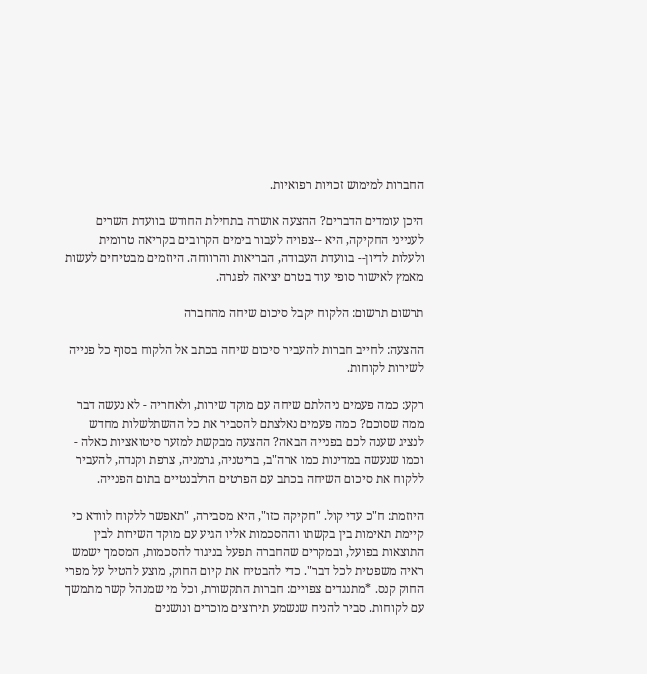החברות למימוש זכויות רפואיות.

היכן עומדים הדברים? ההצעה אושרה בתחילת החודש בוועדת השרים לענייני החקיקה, היא --צפויה לעבור בימים הקרובים בקריאה טרומית ולעלות לדיון-- בוועדת העבודה, הבריאות והרווחה. היוזמים מבטיחים לעשות מאמץ לאישור סופי עוד בטרם יציאה לפגרה.

תרשום תרשום: הלקוח יקבל סיכום שיחה מהחברה

ההצעה: לחייב חברות להעביר סיכום שיחה בכתב אל הלקוח בסוף כל פנייה לשירות לקוחות.

רקע: כמה פעמים ניהלתם שיחה עם מוקד שירות, ולאחריה - לא נעשה דבר ממה שסוכם? כמה פעמים נאלצתם להסביר את כל ההשתלשלות מחדש לנציג שענה לכם בפנייה הבאה? ההצעה מבקשת למזער סיטואציות כאלה - וכמו שנעשה במדינות כמו ארה"ב, בריטניה, גרמניה, צרפת וקנדה, להעביר ללקוח את סיכום השיחה בכתב עם הפרטים הרלבנטיים בתום הפנייה.

היוזמת: ח"כ עדי קול. "חקיקה כזו", היא מסבירה, "תאפשר ללקוח לוודא כי קיימת תאימות בין בקשתו וההסכמות אליו הגיע עם מוקד השירות לבין התוצאות בפועל, ובמקרים שהחברה תפעל בניגוד להסכמות, המסמך ישמש ראיה משפטית לכל דבר". כדי להבטיח את קיום החוק, מוצע להטיל על מפרי החוק קנס. *מתנגדים צפויים: חברות התקשורת, וכל מי שמנהל קשר מתמשך עם לקוחות. סביר להניח שנשמע תירוצים מוכרים ונושנים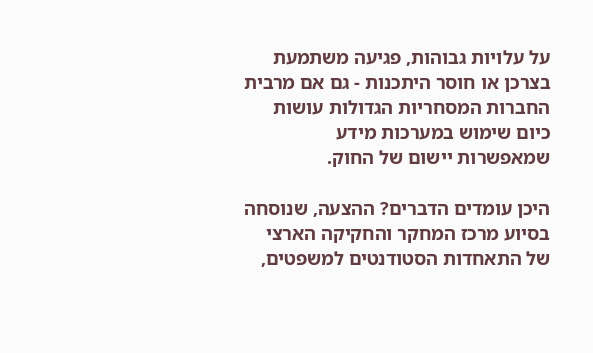על עלויות גבוהות, פגיעה משתמעת בצרכן או חוסר היתכנות - גם אם מרבית החברות המסחריות הגדולות עושות כיום שימוש במערכות מידע שמאפשרות יישום של החוק.

היכן עומדים הדברים? ההצעה, שנוסחה בסיוע מרכז המחקר והחקיקה הארצי של התאחדות הסטודנטים למשפטים,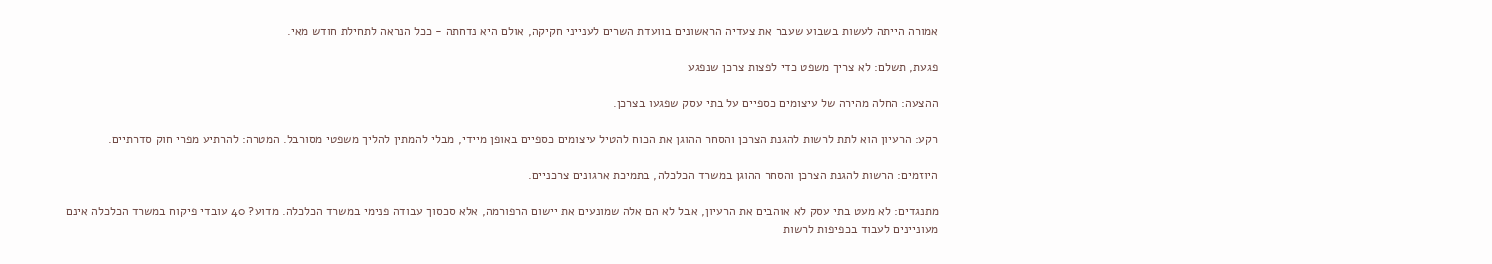אמורה הייתה לעשות בשבוע שעבר את צעדיה הראשונים בוועדת השרים לענייני חקיקה, אולם היא נדחתה - ככל הנראה לתחילת חודש מאי.

פגעת, תשלם: לא צריך משפט כדי לפצות צרכן שנפגע

ההצעה: החלה מהירה של עיצומים כספיים על בתי עסק שפגעו בצרכן.

רקע: הרעיון הוא לתת לרשות להגנת הצרכן והסחר ההוגן את הכוח להטיל עיצומים כספיים באופן מיידי, מבלי להמתין להליך משפטי מסורבל. המטרה: להרתיע מפרי חוק סדרתיים.

היוזמים: הרשות להגנת הצרכן והסחר ההוגן במשרד הכלכלה, בתמיכת ארגונים צרכניים.

מתנגדים: לא מעט בתי עסק לא אוהבים את הרעיון, אבל לא הם אלה שמונעים את יישום הרפורמה, אלא סכסוך עבודה פנימי במשרד הכלכלה. מדוע? 40 עובדי פיקוח במשרד הכלכלה אינם מעוניינים לעבוד בכפיפות לרשות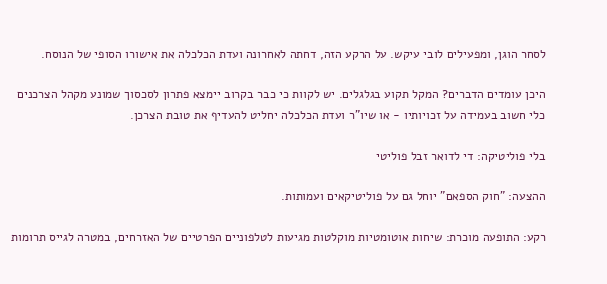לסחר הוגן, ומפעילים לובי עיקש. על הרקע הזה, דחתה לאחרונה ועדת הכלכלה את אישורו הסופי של הנוסח.

היכן עומדים הדברים? המקל תקוע בגלגלים. יש לקוות כי כבר בקרוב יימצא פתרון לסכסוך שמונע מקהל הצרכנים כלי חשוב בעמידה על זכויותיו - או שיו"ר ועדת הכלכלה יחליט להעדיף את טובת הצרכן.

בלי פוליטיקה: די לדואר זבל פוליטי

ההצעה: "חוק הספאם" יוחל גם על פוליטיקאים ועמותות.

רקע: התופעה מוכרת: שיחות אוטומטיות מוקלטות מגיעות לטלפוניים הפרטיים של האזרחים, במטרה לגייס תרומות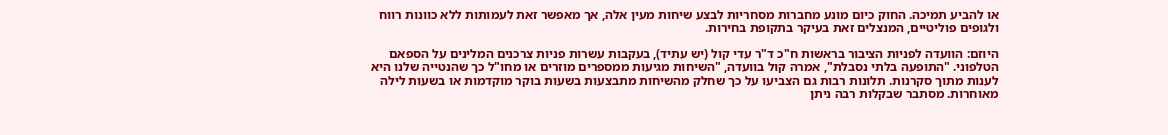או להביע תמיכה. החוק כיום מונע מחברות מסחריות לבצע שיחות מעין אלה, אך מאפשר זאת לעמותות ללא כוונות רווח ולגופים פוליטיים, המנצלים זאת בעיקר בתקופת בחירות.

היוזם: הוועדה לפניות הציבור בראשות ח"כ ד"ר עדי קול (יש עתיד), בעקבות עשרות פניות צרכנים המלינים על הספאם הטלפוני. "התופעה בלתי נסבלת", אמרה קול בוועדה, "השיחות מגיעות ממספרים מוזרים או מחו"ל כך שהנטייה שלנו היא לענות מתוך סקרנות. תלונות רבות גם הצביעו על כך שחלק מהשיחות מתבצעות בשעות בוקר מוקדמות או בשעות לילה מאוחרות. מסתבר שבקלות רבה ניתן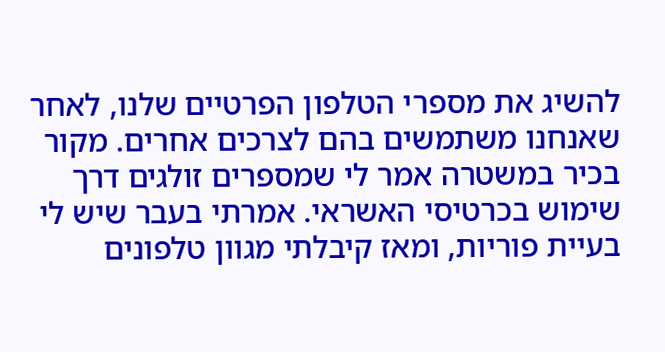להשיג את מספרי הטלפון הפרטיים שלנו, לאחר שאנחנו משתמשים בהם לצרכים אחרים. מקור בכיר במשטרה אמר לי שמספרים זולגים דרך שימוש בכרטיסי האשראי. אמרתי בעבר שיש לי בעיית פוריות, ומאז קיבלתי מגוון טלפונים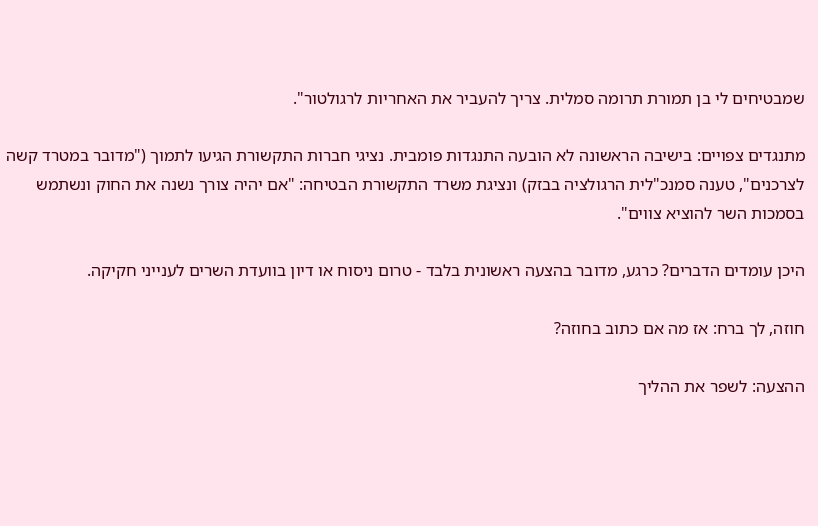שמבטיחים לי בן תמורת תרומה סמלית. צריך להעביר את האחריות לרגולטור".

מתנגדים צפויים: בישיבה הראשונה לא הובעה התנגדות פומבית. נציגי חברות התקשורת הגיעו לתמוך ("מדובר במטרד קשה לצרכנים", טענה סמנכ"לית הרגולציה בבזק) ונציגת משרד התקשורת הבטיחה: "אם יהיה צורך נשנה את החוק ונשתמש בסמכות השר להוציא צווים".

היכן עומדים הדברים? כרגע, מדובר בהצעה ראשונית בלבד - טרום ניסוח או דיון בוועדת השרים לענייני חקיקה.

חוזה, לך ברח: אז מה אם כתוב בחוזה?

ההצעה: לשפר את ההליך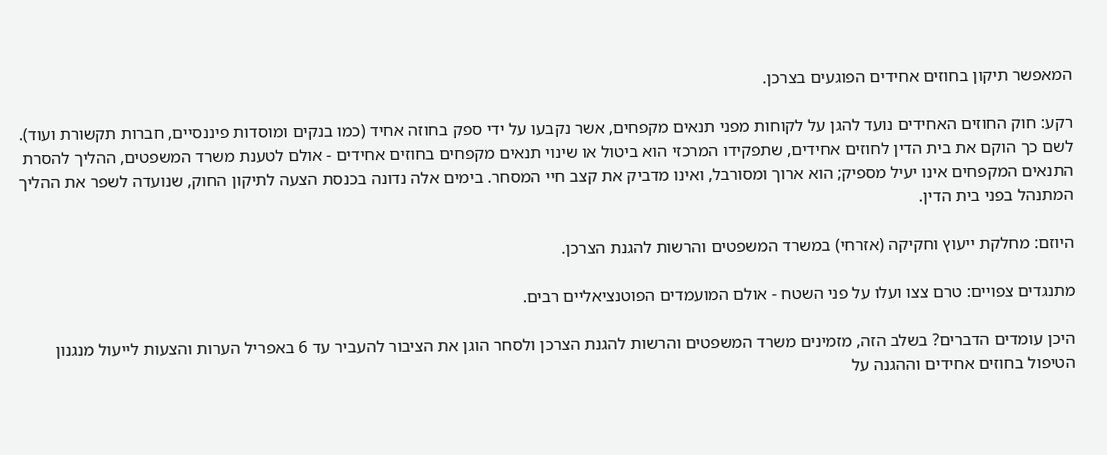המאפשר תיקון בחוזים אחידים הפוגעים בצרכן.

רקע: חוק החוזים האחידים נועד להגן על לקוחות מפני תנאים מקפחים, אשר נקבעו על ידי ספק בחוזה אחיד (כמו בנקים ומוסדות פיננסיים, חברות תקשורת ועוד). לשם כך הוקם את בית הדין לחוזים אחידים, שתפקידו המרכזי הוא ביטול או שינוי תנאים מקפחים בחוזים אחידים - אולם לטענת משרד המשפטים, ההליך להסרת התנאים המקפחים אינו יעיל מספיק; הוא ארוך ומסורבל, ואינו מדביק את קצב חיי המסחר. בימים אלה נדונה בכנסת הצעה לתיקון החוק, שנועדה לשפר את ההליך המתנהל בפני בית הדין.

היוזם: מחלקת ייעוץ וחקיקה (אזרחי) במשרד המשפטים והרשות להגנת הצרכן.

מתנגדים צפויים: טרם צצו ועלו על פני השטח - אולם המועמדים הפוטנציאליים רבים.

היכן עומדים הדברים? בשלב הזה, מזמינים משרד המשפטים והרשות להגנת הצרכן ולסחר הוגן את הציבור להעביר עד 6 באפריל הערות והצעות לייעול מנגנון הטיפול בחוזים אחידים וההגנה על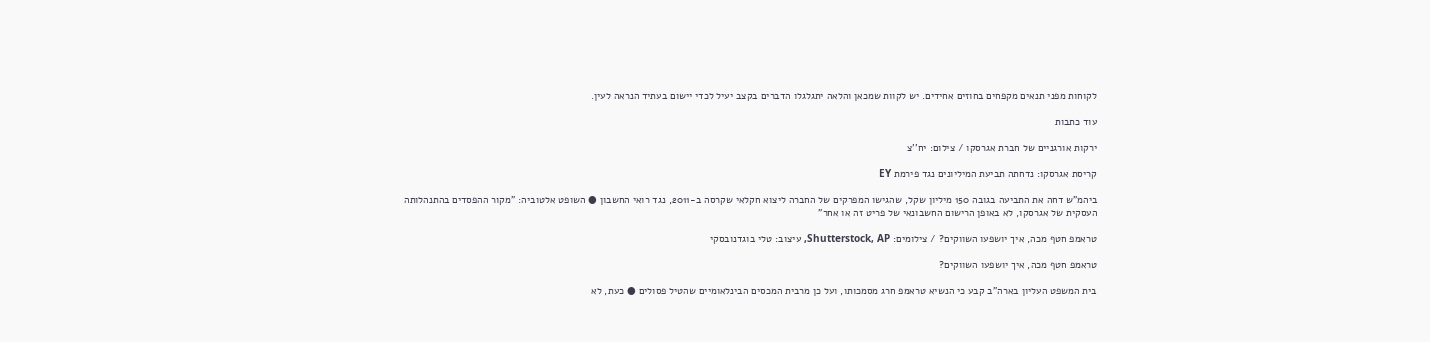לקוחות מפני תנאים מקפחים בחוזים אחידים. יש לקוות שמכאן והלאה יתגלגלו הדברים בקצב יעיל לכדי יישום בעתיד הנראה לעין.

עוד כתבות

ירקות אורגניים של חברת אגרסקו / צילום: יח''צ

קריסת אגרסקו: נדחתה תביעת המיליונים נגד פירמת EY

ביהמ"ש דחה את התביעה בגובה 150 מיליון שקל, שהגישו המפרקים של החברה ליצוא חקלאי שקרסה ב-2011, נגד רואי החשבון ● השופט אלטוביה: "מקור ההפסדים בהתנהלותה העסקית של אגרסקו, לא באופן הרישום החשבונאי של פריט זה או אחר"

טראמפ חטף מכה, איך יושפעו השווקים? / צילומים: Shutterstock, AP, עיצוב: טלי בוגדנובסקי

טראמפ חטף מכה, איך יושפעו השווקים?

בית המשפט העליון בארה"ב קבע כי הנשיא טראמפ חרג מסמכותו, ועל כן מרבית המכסים הבינלאומיים שהטיל פסולים ● כעת, לא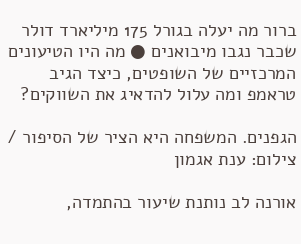ברור מה יעלה בגורל 175 מיליארד דולר שכבר נגבו מיבואנים ● מה היו הטיעונים המרכזיים של השופטים, כיצד הגיב טראמפ ומה עלול להדאיג את השווקים?

הגפנים. המשפחה היא הציר של הסיפור / צילום: ענת אגמון

אורנה לב נותנת שיעור בהתמדה,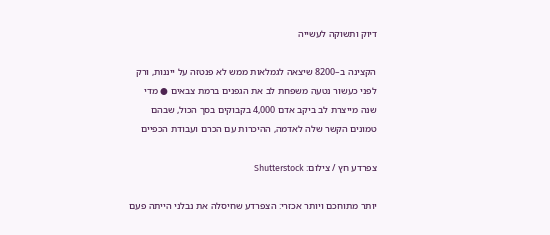דיוק ותשוקה לעשייה

הקצינה ב–8200 שיצאה לגמלאות ממש לא פנטזה על ייננות, ורק לפני כעשור נטעה משפחת לב את הגפנים ברמת צבאים ● מדי שנה מייצרת לב ביקב אדם 4,000 בקבוקים בסך הכול, שבהם טמונים הקשר שלה לאדמה, ההיכרות עם הכרם ועבודת הכפיים

צפרדע חץ / צילום: Shutterstock

יותר מתוחכם ויותר אכזרי: הצפרדע שחיסלה את נבלני הייתה פעם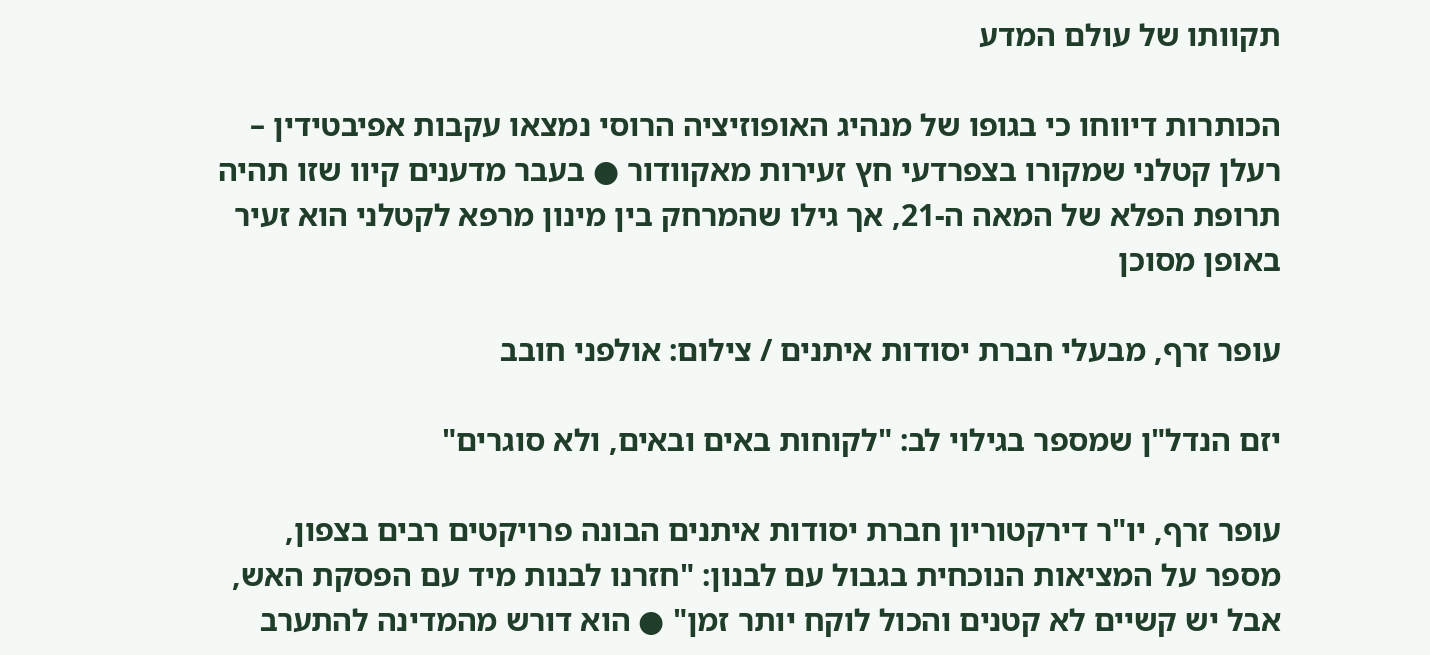תקוותו של עולם המדע

הכותרות דיווחו כי בגופו של מנהיג האופוזיציה הרוסי נמצאו עקבות אפיבטידין – רעלן קטלני שמקורו בצפרדעי חץ זעירות מאקוודור ● בעבר מדענים קיוו שזו תהיה תרופת הפלא של המאה ה-21, אך גילו שהמרחק בין מינון מרפא לקטלני הוא זעיר באופן מסוכן

עופר זרף, מבעלי חברת יסודות איתנים / צילום: אולפני חובב

יזם הנדל"ן שמספר בגילוי לב: "לקוחות באים ובאים, ולא סוגרים"

עופר זרף, יו"ר דירקטוריון חברת יסודות איתנים הבונה פרויקטים רבים בצפון, מספר על המציאות הנוכחית בגבול עם לבנון: "חזרנו לבנות מיד עם הפסקת האש, אבל יש קשיים לא קטנים והכול לוקח יותר זמן" ● הוא דורש מהמדינה להתערב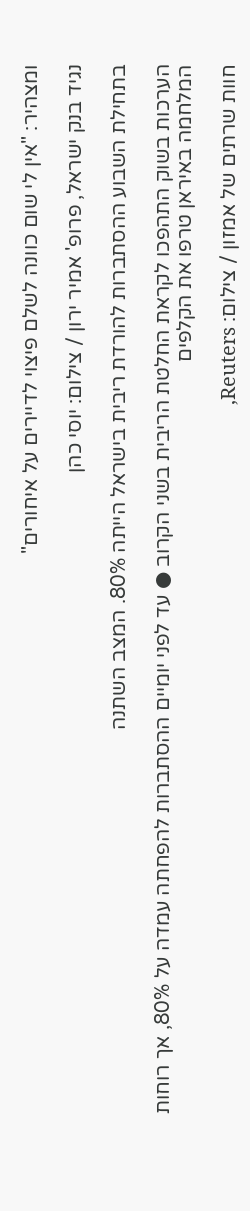ומצהיר: "אין לי שום כוונה לשלם פיצוי לדיירים על איחורים"

נגיד בנק ישראל, פרופ' אמיר ירון / צילום: יוסי כהן

בתחילת השבוע ההסתברות להורדת ריבית בישראל הייתה 80%. המצב השתנה

הערכות בשוק התהפכו לקראת החלטת הריבית בשני הקרוב ● עד לפני יומיים ההסתברות להפחתה עמדה על 80%, אך רוחות המלחמה באיראן טרפו את הקלפים

חוות שרתים של אמזון / צילום: Reuters,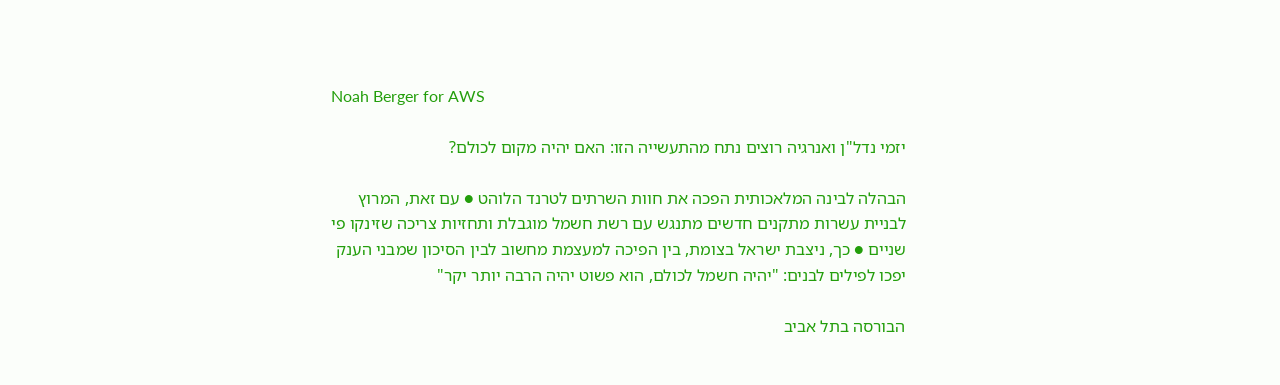Noah Berger for AWS

יזמי נדל"ן ואנרגיה רוצים נתח מהתעשייה הזו: האם יהיה מקום לכולם?

הבהלה לבינה המלאכותית הפכה את חוות השרתים לטרנד הלוהט ● עם זאת, המרוץ לבניית עשרות מתקנים חדשים מתנגש עם רשת חשמל מוגבלת ותחזיות צריכה שזינקו פי שניים ● כך, ניצבת ישראל בצומת, בין הפיכה למעצמת מחשוב לבין הסיכון שמבני הענק יפכו לפילים לבנים: "יהיה חשמל לכולם, הוא פשוט יהיה הרבה יותר יקר"

הבורסה בתל אביב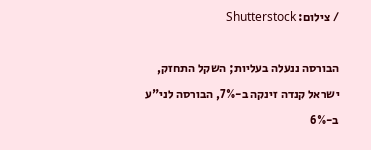/ צילום: Shutterstock

הבורסה ננעלה בעליות; השקל התחזק, ישראל קנדה זינקה ב-7%, הבורסה לני"ע ב-6%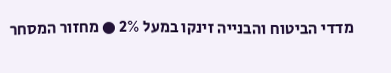מדדי הביטוח והבנייה זינקו במעל 2% ● מחזור המסחר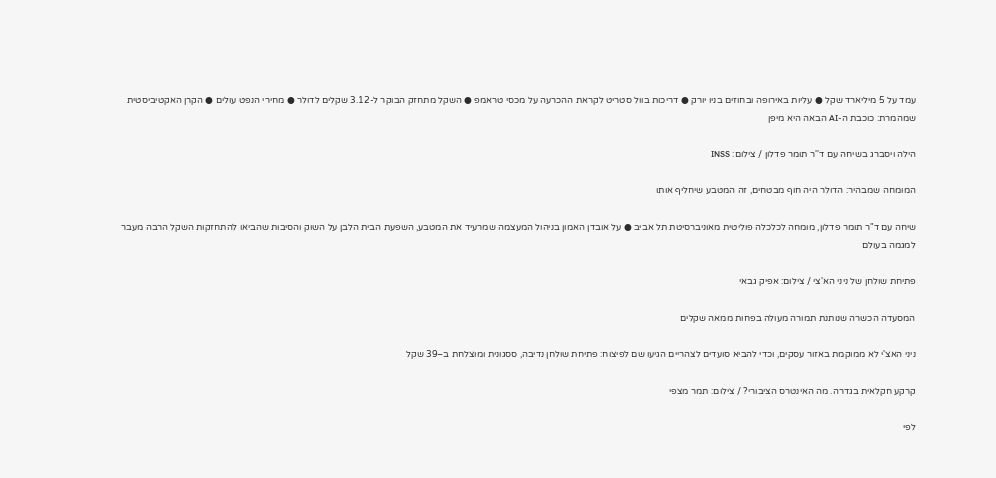עמד על 5 מיליארד שקל ● עליות באירופה ובחוזים בניו יורק ● דריכות בוול סטריט לקראת ההכרעה על מכסי טראמפ ● השקל מתחזק הבוקר ל-3.12 שקלים לדולר ● מחירי הנפט עולים ● הקרן האקטיביסטית שמהמרת: כוכבת ה-AI הבאה היא מיפן

הילה ויסברג בשיחה עם ד''ר תומר פדלון / צילום: INSS

המומחה שמבהיר: הדולר היה חוף מבטחים, זה המטבע שיחליף אותו

שיחה עם ד"ר תומר פדלון, מומחה לכלכלה פוליטית מאוניברסיטת תל אביב ● על אובדן האמון בניהול המעצמה שמרעיד את המטבע, השפעת הבית הלבן על השוק והסיבות שהביאו להתחזקות השקל הרבה מעבר למגמה בעולם

פתיחת שולחן של ניני הא'צי / צילום: אפיק גבאי

המסעדה הכשרה שנותנת תמורה מעולה בפחות ממאה שקלים

ניני האצ'י לא ממוקמת באזור עסקים, וכדי להביא סועדים לצהריים הגיעו שם לפיצוח: פתיחת שולחן נדיבה, ססגונית ומוצלחת ב–39 שקל

קרקע חקלאית בגדרה. מה האינטרס הציבורי? / צילום: תמר מצפי

לפי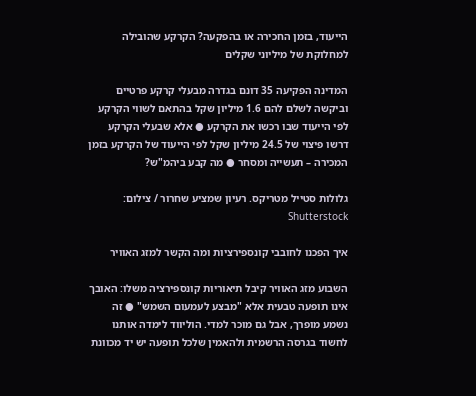הייעוד, בזמן החכירה או בהפקעה? הקרקע שהובילה למחלוקת של מיליוני שקלים

המדינה הפקיעה 35 דונם בגדרה מבעלי קרקע פרטיים וביקשה לשלם להם 1.6 מיליון שקל בהתאם לשווי הקרקע לפי הייעוד שבו רכשו את הקרקע ● אלא שבעלי הקרקע דרשו פיצוי של 24.5 מיליון שקל לפי הייעוד של הקרקע בזמן המכירה – תעשייה ומסחר ● מה קבע ביהמ"ש?

גלולות סטייל מטריקס. רעיון שמציע שחרור / צילום: Shutterstock

איך הפכנו לחובבי קונספירציות ומה הקשר למזג האוויר

השבוע מזג האוויר קיבל תיאוריות קונספירציה משלו: האובך אינו תופעה טבעית אלא "מבצע לעמעום השמש" ● זה נשמע מופרך, אבל גם מוכר למדי. הוליווד לימדה אותנו לחשוד בגרסה הרשמית ולהאמין שלכל תופעה יש יד מכוונת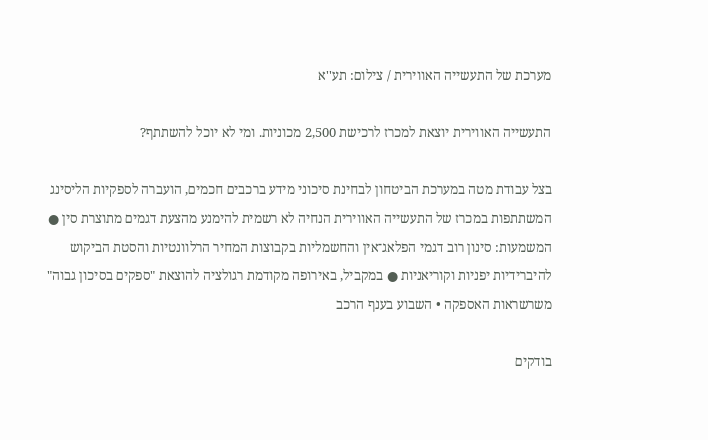מערכת של התעשייה האווירית / צילום: תע''א

התעשייה האווירית יוצאת למכרז לרכישת 2,500 מכוניות. ומי לא יוכל להשתתף?

בצל עבודת מטה במערכת הביטחון לבחינת סיכוני מידע ברכבים חכמים, הועברה לספקיות הליסינג המשתתפות במכרז של התעשייה האווירית הנחיה לא רשמית להימנע מהצעת דגמים מתוצרת סין ● המשמעות: סינון רוב דגמי הפלאג־אין והחשמליות בקבוצות המחיר הרלוונטיות והסטת הביקוש להיברידיות יפניות וקוריאניות ● במקביל, באירופה מקודמת רגולציה להוצאת "ספקים בסיכון גבוה" משרשראות האספקה • השבוע בענף הרכב

בודקים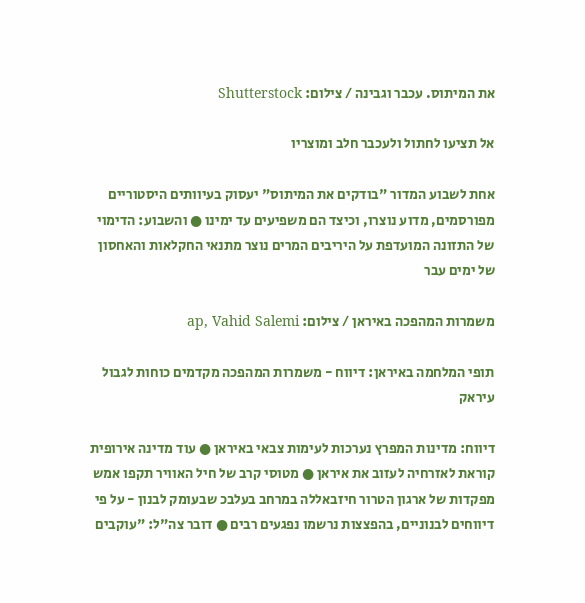את המיתוס. עכבר וגבינה / צילום: Shutterstock

אל תציעו לחתול ולעכבר חלב ומוצריו

אחת לשבוע המדור "בודקים את המיתוס" יעסוק בעיוותים היסטוריים מפורסמים, מדוע נוצרו, וכיצד הם משפיעים עד ימינו ● והשבוע: הדימוי של התזונה המועדפת על היריבים המרים נוצר מתנאי החקלאות והאחסון של ימים עבר

משמרות המהפכה באיראן / צילום: ap, Vahid Salemi

תופי המלחמה באיראן: דיווח - משמרות המהפכה מקדמים כוחות לגבול עיראק

דיווח: מדינות המפרץ נערכות לעימות צבאי באיראן ● עוד מדינה אירופית קוראת לאזרחיה לעזוב את איראן ● מטוסי קרב של חיל האוויר תקפו אמש מפקדות של ארגון הטרור חיזבאללה במרחב בעלבכ שבעומק לבנון - על פי דיווחים לבנוניים, בהפצצות נרשמו נפגעים רבים ● דובר צה"ל: "עוקבים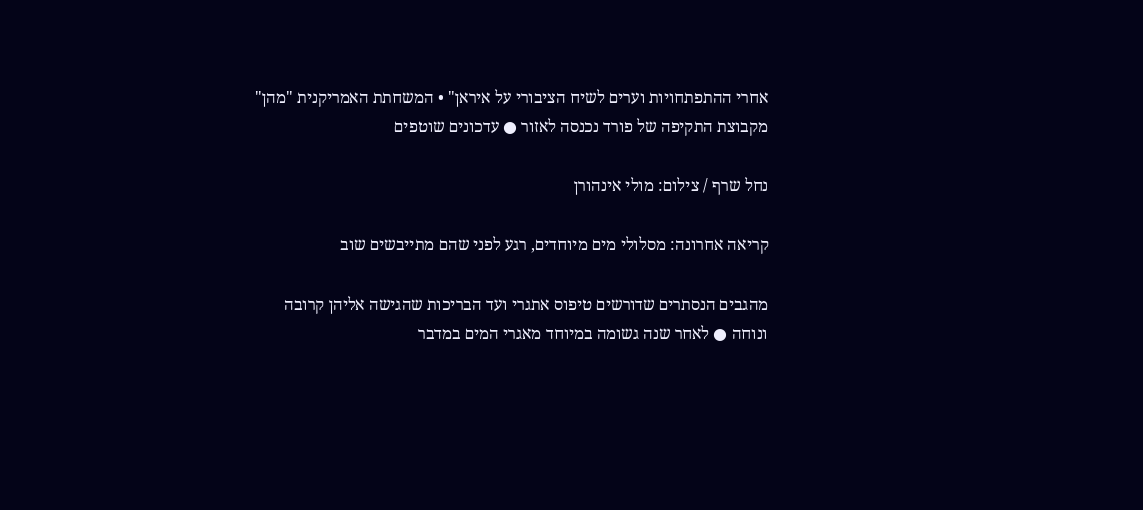אחרי ההתפתחויות וערים לשיח הציבורי על איראן" • המשחתת האמריקנית "מהן" מקבוצת התקיפה של פורד נכנסה לאזור ● עדכונים שוטפים

נחל שרף / צילום: מולי אינהורן

קריאה אחרונה: מסלולי מים מיוחדים, רגע לפני שהם מתייבשים שוב

מהגבים הנסתרים שדורשים טיפוס אתגרי ועד הבריכות שהגישה אליהן קרובה ונוחה ● לאחר שנה גשומה במיוחד מאגרי המים במדבר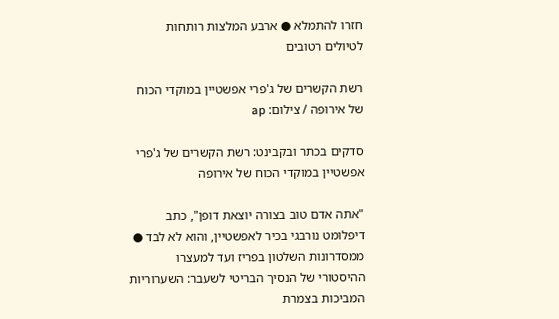חזרו להתמלא ● ארבע המלצות רותחות לטיולים רטובים

רשת הקשרים של ג'פרי אפשטיין במוקדי הכוח של אירופה / צילום: ap

סדקים בכתר ובקבינט: רשת הקשרים של ג'פרי אפשטיין במוקדי הכוח של אירופה

"אתה אדם טוב בצורה יוצאת דופן", כתב דיפלומט נורבגי בכיר לאפשטיין, והוא לא לבד ● ממסדרונות השלטון בפריז ועד למעצרו ההיסטורי של הנסיך הבריטי לשעבר: השערוריות המביכות בצמרת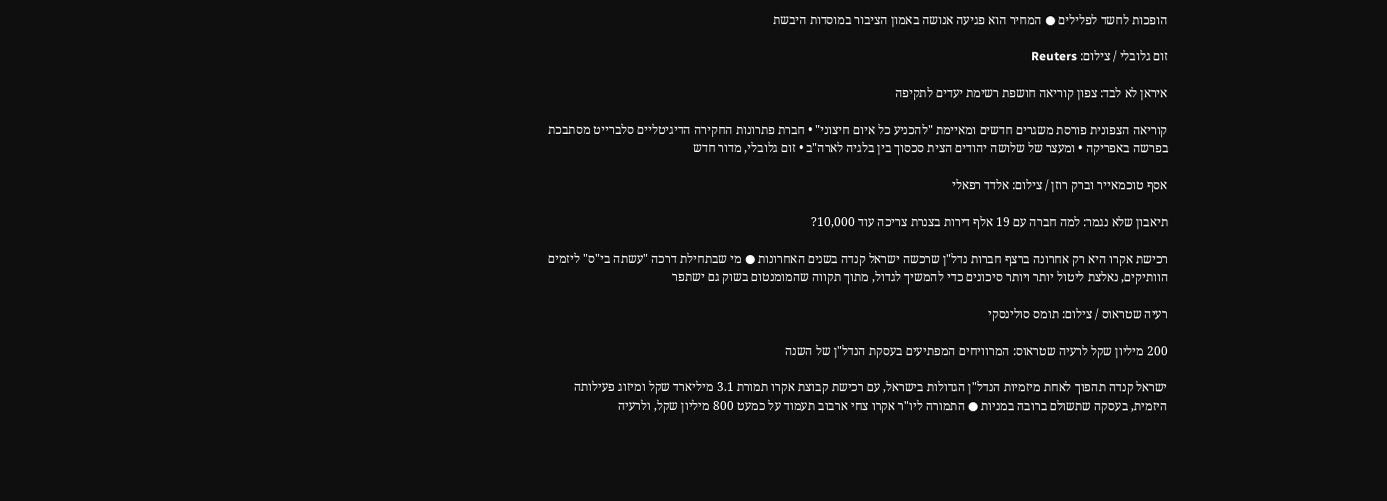הופכות לחשד לפלילים ● המחיר הוא פגיעה אנושה באמון הציבור במוסדות היבשת

זום גלובלי / צילום: Reuters

איראן לא לבד: צפון קוריאה חושפת רשימת יעדים לתקיפה

קוריאה הצפונית פורסת משגרים חדשים ומאיימת "להכניע כל איום חיצוני" • חברת פתרונות החקירה הדיגיטליים סלברייט מסתבכת בפרשה באפריקה • ומעצר של שלושה יהודים הצית סכסוך בין בלגיה לארה"ב • זום גלובלי, מדור חדש

אסף טוכמאייר וברק רוזן / צילום: אלדד רפאלי

תיאבון שלא נגמר: למה חברה עם 19 אלף דירות בצנרת צריכה עוד 10,000?

רכישת אקרו היא רק אחרונה ברצף חברות נדל"ן שרכשה ישראל קנדה בשנים האחרונות ● מי שבתחילת דרכה "עשתה בי"ס" ליזמים הוותיקים, נאלצת ליטול יותר ויותר סיכונים כדי להמשיך לגדול, מתוך תקווה שהמומנטום בשוק גם ישתפר

רעיה שטראוס / צילום: תומס סולינסקי

200 מיליון שקל לרעיה שטראוס: המרוויחים המפתיעים בעסקת הנדל"ן של השנה

ישראל קנדה תהפוך לאחת מיזמיות הנדל"ן הגדולות בישראל, עם רכישת קבוצת אקרו תמורת 3.1 מיליארד שקל ומיזוג פעילותה היזמית, בעסקה שתשולם ברובה במניות ● התמורה ליו"ר אקרו צחי ארבוב תעמוד על כמעט 800 מיליון שקל, ולרעיה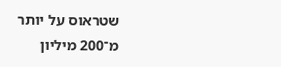שטראוס על יותר מ־200 מיליון